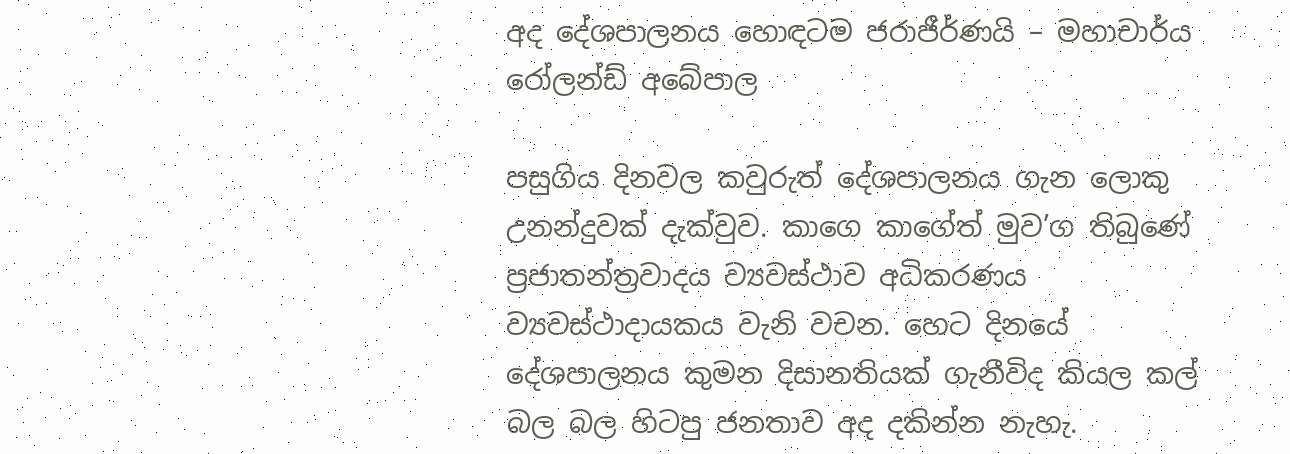අද දේශපාලනය හොඳටම ජරාජීර්ණයි – මහාචාර්ය රෝලන්ඩ් අබේපාල

පසුගිය දිනවල කවුරුත් දේශපාලනය ගැන ලොකු උනන්දුවක් දැක්වුව. කාගෙ කාගේත් මුව’ග තිබුණේ ප්‍රජාතන්ත්‍රවාදය ව්‍යවස්ථාව අධිකරණය ව්‍යවස්ථාදායකය වැනි වචන. හෙට දිනයේ දේශපාලනය කුමන දිසානතියක් ගැනීවිද කියල කල් බල බල හිටපු ජනතාව අද දකින්න නැහැ.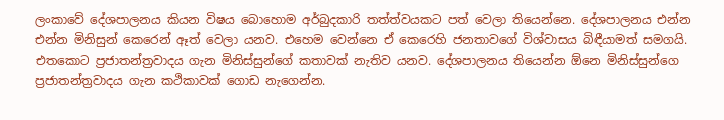ලංකාවේ දේශපාලනය කියන විෂය බොහොම අර්බුදකාරි තත්ත්වයකට පත් වෙලා තියෙන්නෙ. දේශපාලනය එන්න එන්න මිනිසුන් කෙරෙන් ඈත් වෙලා යනව. එහෙම වෙන්නෙ ඒ කෙරෙහි ජනතාවගේ විශ්වාසය බිඳීයාමත් සමගයි. එතකොට ප්‍රජාතන්ත්‍රවාදය ගැන මිනිස්සුන්ගේ කතාවක් නැතිව යනව. දේශපාලනය තියෙන්න ඕනෙ මිනිස්සුන්ගෙ ප්‍රජාතන්ත්‍රවාදය ගැන කථිකාවක් ගොඩ නැගෙන්න.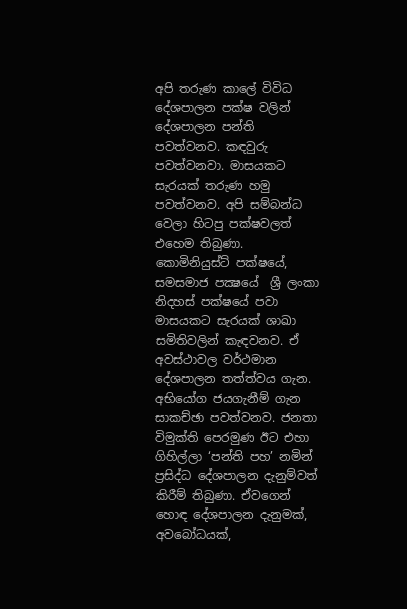අපි තරුණ කාලේ විවිධ දේශපාලන පක්ෂ වලින් දේශපාලන පන්ති පවත්වනව. කඳවුරු පවත්වනවා. මාසයකට සැරයක් තරුණ හමු පවත්වනව. අපි සම්බන්ධ වෙලා හිටපු පක්ෂවලත් එහෙම තිබුණා. කොමිනියුස්ට් පක්ෂයේ, සමසමාජ පක්‍ෂයේ ‍ ශ්‍රී ලංකා නිදහස් පක්ෂයේ පවා මාසයකට සැරයක් ශාඛා සමිතිවලින් කැඳවනව. ඒ අවස්ථාවල වර්ථමාන දේශපාලන තත්ත්වය ගැන. අභියෝග ජයගැනීම් ගැන සාකච්ඡා පවත්වනව. ජනතා විමුක්ති පෙරමුණ ඊට එහා ගිහිල්ලා ‘පන්ති පහ’ නමින් ප්‍රසිද්ධ දේශපාලන දැනුම්වත් කිරීම් තිබුණා. ඒවගෙන් හොඳ දේශපාලන දැනුමක්, අවබෝධයක්,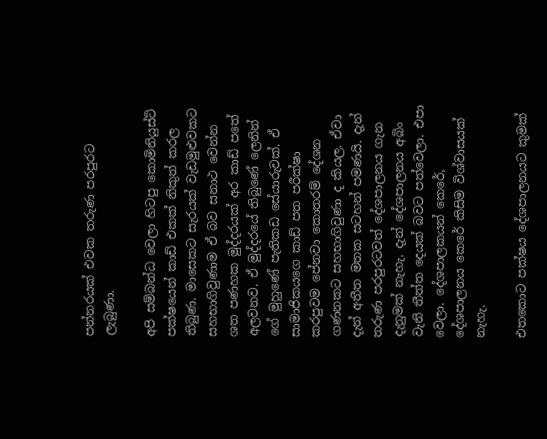පන්නරයක් එවක තරුණ පරපුරට ලැබුණා.

අපි සම්බන්ධ වෙලා හිටපු කොමිනියුස්ට් පක්ෂයෙන් කාඩ් එකක් නිකුත් කරල තිබුණ. මාසෙකට සැරයක් වැඩමුළුවකට සහභාගිවුණාම ඒ බව සනාථ වෙන්න ශත පණහක මුද්දරයක් අර කාඩ් පතේ අලවනව. ඒ මුද්ද‍රයේ තිබුණේ ලෙනින් ගේ මුහුණේ පැතිකඩ සේයාරුවක්. ඒ සාමාජිකයගෙ කාඩ් පත පරීක්ෂා කරපුවම පේනවා කොතරම් දේශන ගණනකට සහභාගිවුණා ද කියල. ඒවා දැන් අතීත මතක සටහන් පමණයි. දැන් තරුණ පරපුරටවත් දේශපාලනය ගැන දැනුමක් නැහැ. දැන් දේශපාලනය අබිං වැනි තීත්ත දෙයක් බවට පත්වෙලා. එපා වෙලා. දේශපාලකයන් කෙරේ, දේශපාලනය කෙරේ කිසිම විශ්වාසයක් නැහැ.

එතකොට පක්ෂය දේශපාලනයට කුමක්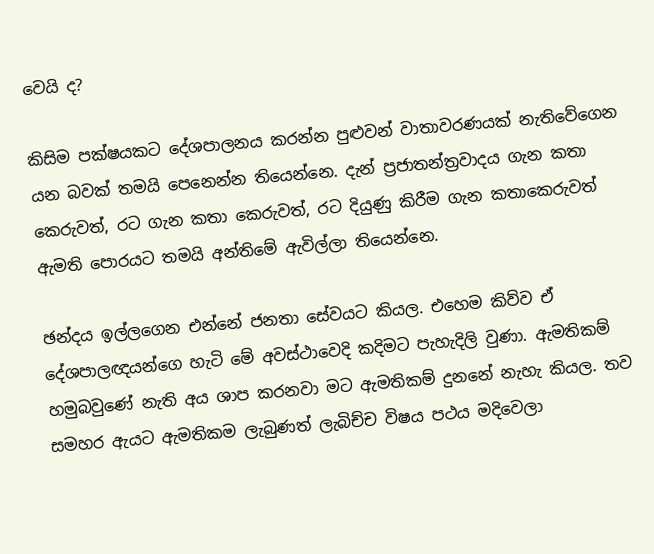වෙයි ද?

කිසිම පක්ෂයකට දේශපාලනය කරන්න පුළුවන් වාතාවරණයක් නැතිවේගෙන යන බවක් තමයි පෙනෙන්න තියෙන්නෙ. දැන් ප්‍රජාතන්ත්‍රවාදය ගැන කතා කෙරුවත්, රට ගැන කතා කෙරුවත්, රට දියුණු කිරීම ගැන කතාකෙරුවත් ඇමති පොරයට තමයි අන්තිමේ ඇවිල්ලා තියෙන්නෙ.

ඡන්දය ඉල්‍ලගෙන එන්නේ ජනතා සේවයට කියල. එහෙම කිව්ව ඒ දේශපාලඥයන්ගෙ හැටි මේ අවස්ථාවෙදි ‍කදිමට පැහැදිලි වුණා. ඇමතිකම් හමුබවුණේ නැති අය ශාප කරනවා මට ඇමතිකම් දුනනේ නැහැ කියල. තව සමහර ඇයට ඇමතිකම ලැබුණත් ලැබිච්ච විෂය පථය මදිවෙලා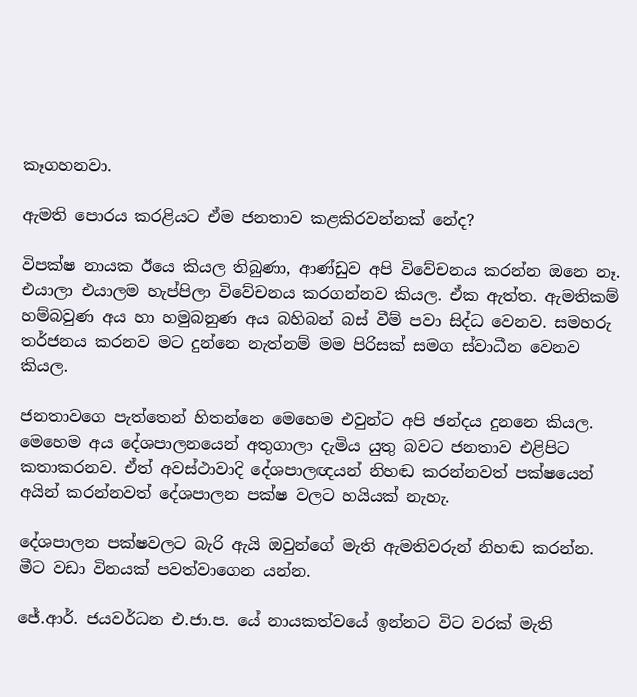කෑගහනවා.

ඇමති පොරය කරළියට ඒම ජනතාව කළකිරවන්නක් නේද?

විපක්ෂ නායක ඊයෙ කියල තිබුණා, ආණ්ඩුව අපි ‍විවේචනය කරන්න ඔනෙ නෑ. එයාලා එයාලම හැප්පිලා විවේචනය කරගන්නව කියල. ඒක ඇත්ත. ඇමතිකම් හම්බවුණ අය හා හමුබනුණ අය බහිබන් බස් වීම් පවා සිද්ධ වෙනව. සමහරු තර්ජනය කරනව මට දුන්නෙ නැත්නම් මම පිරිසක් සමග ස්වාධීන වෙනව කියල.

ජනතාවගෙ පැත්තෙන් හිතන්නෙ මෙහෙම එවුන්ට අපි ඡන්දය දුනනෙ කියල. මෙහෙම අය දේශපාලනයෙන් අතුගාලා දැමිය යුතු බවට ජනතාව එළිපිට කතාකරනව. ඒත් අවස්ථාවාදි දේශපාලඥයන් නිහඬ කරන්නවත් පක්ෂයෙන් අයින් කරන්නවත් දේශපාලන පක්ෂ වලට හයියක් නැහැ.

දේශපාලන පක්ෂවලට බැරි ඇයි ඔවුන්ගේ මැති ඇමතිවරුන් නිහඬ කරන්න. මීට වඩා විනයක් පවත්වාගෙන යන්න.

ජේ.ආර්. ජයවර්ධන එ.ජා.ප. යේ නායකත්වයේ ඉන්නට විට වරක් මැති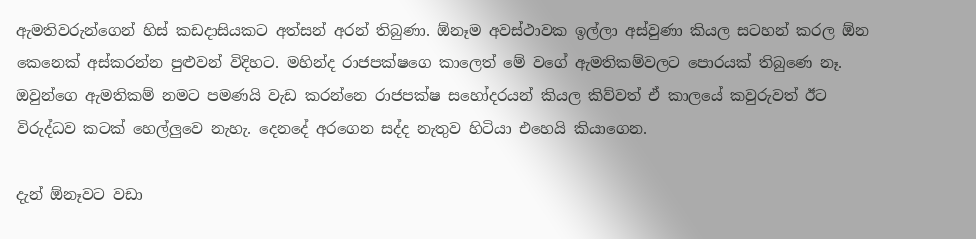ඇමතිවරුන්ගෙන් හිස් කඩදාසියකට අත්සන් අරන් තිබුණා. ඕනෑම අවස්ථාවක ඉල්ලා අස්වුණා කියල සටහන් කරල ඕන කෙනෙක් අස්කරන්න පුළුවන් විදිහට. මහින්ද රාජපක්ෂගෙ කාලෙත් මේ වගේ ඇමතිකම්වලට පොරයක් තිබුණෙ නෑ. ඔවුන්ගෙ ඇමතිකම් නමට පමණයි වැඩ කරන්නෙ ‍රාජපක්ෂ සහෝදරයන් කියල කිව්වත් ඒ කාලයේ කවුරුවත් ඊට විරුද්ධව කටක් හෙල්ලුවෙ නැහැ. දෙනදේ අරගෙන සද්ද නැතුව හිටියා එහෙයි කියාගෙන.

දැන් ඕනෑවට වඩා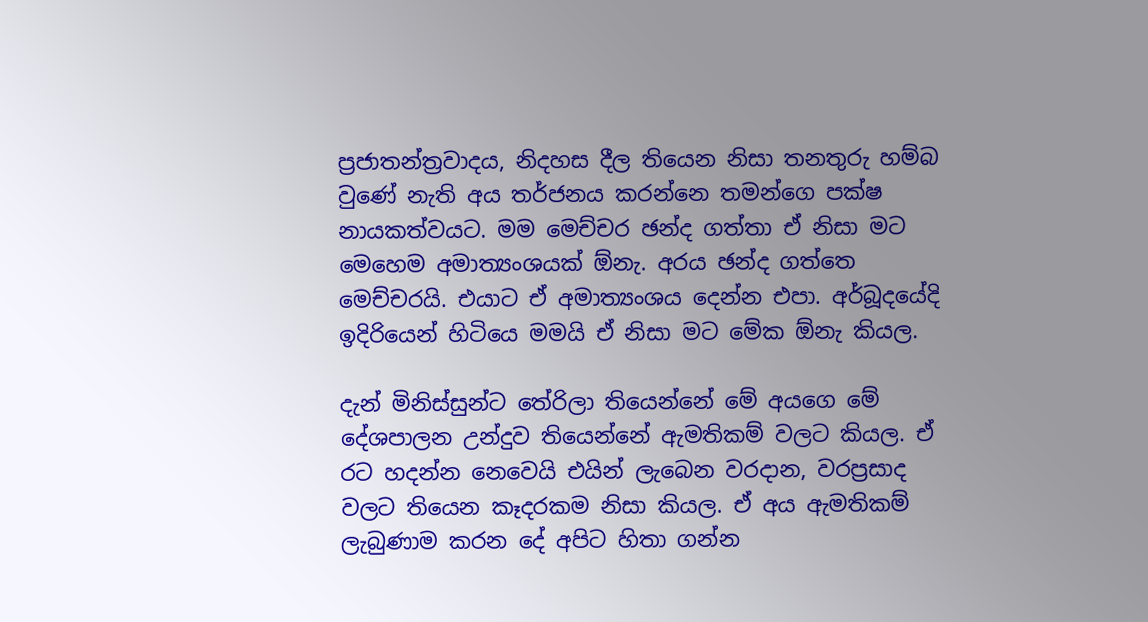ප්‍රජාතන්ත්‍රවාදය, නිදහස දීල තියෙන නිසා තනතුරු හම්බ වුණේ නැති අය තර්ජනය කරන්නෙ තමන්ගෙ පක්ෂ නායකත්වයට. මම මෙච්චර ඡන්ද ගත්තා ඒ නිසා මට මෙහෙම අමාත්‍යංශයක් ඕනැ. අරය ඡන්ද ගත්තෙ මෙච්චරයි. එයාට ඒ අමාත්‍යංශය දෙන්න එපා. අර්බූදයේදි ඉදිරියෙන් හිටියෙ මමයි ඒ නිසා මට මේක ඕනැ කියල.

දැන් මිනිස්සුන්ට තේරිලා තියෙන්නේ මේ අයගෙ මේ දේශපාලන උන්දුව තියෙන්නේ ඇමතිකම් වලට කියල. ඒ රට හදන්න නෙවෙයි එයින් ලැබෙන වරදාන, වරප්‍රසාද වලට තියෙන කෑදරකම නිසා කියල. ඒ අය ඇමතිකම් ලැබුණාම කරන දේ අපිට හිතා ගන්න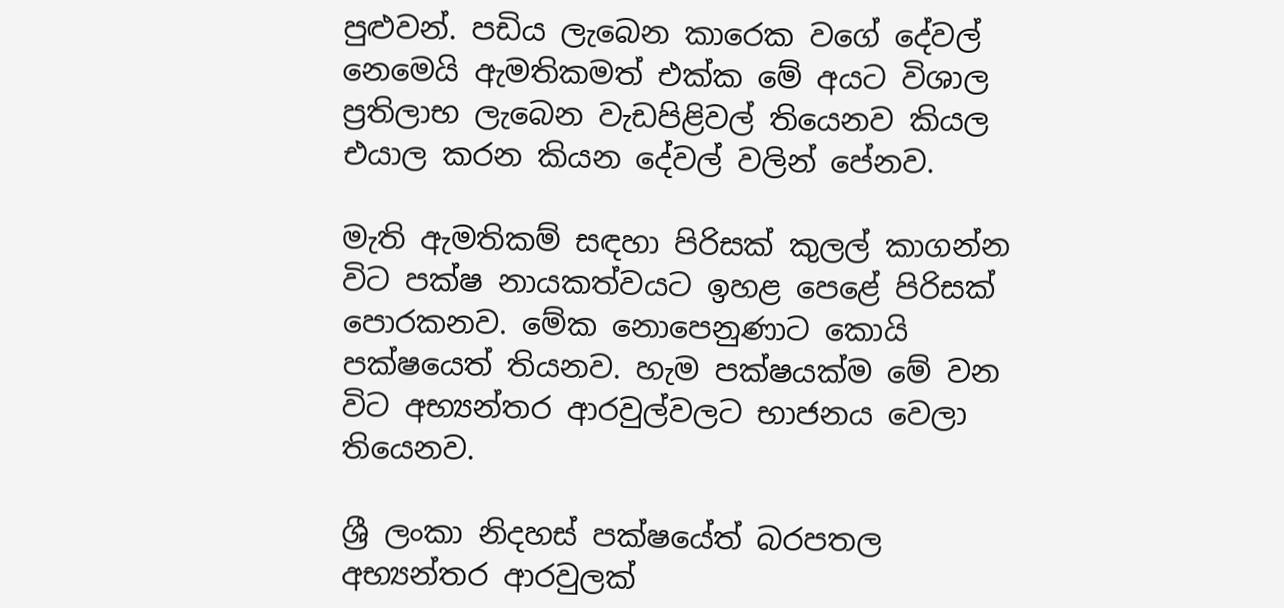පුළුවන්. පඩිය ලැබෙන කාරෙක වගේ දේවල් නෙමෙයි ඇමතිකමත් එක්ක මේ අයට විශාල ප්‍රතිලාභ ලැබෙන වැඩපිළි‍වල් තියෙනව කියල එයාල කරන කියන දේවල් වලින් පේනව.

මැති ඇමතිකම් සඳහා පිරිසක් කුලල් කාගන්න විට පක්ෂ නායකත්වයට ඉහළ පෙළේ පිරිසක් පොරකනව. මේක නොපෙනුණාට කොයි පක්ෂයෙත් තියනව. හැම පක්ෂයක්ම මේ වන විට අභ්‍යන්තර ආරවුල්වලට භාජනය වෙලා තියෙනව.

ශ්‍රී ලංකා නිදහස් පක්ෂයේත් බරපතල අභ්‍යන්තර ආරවුලක්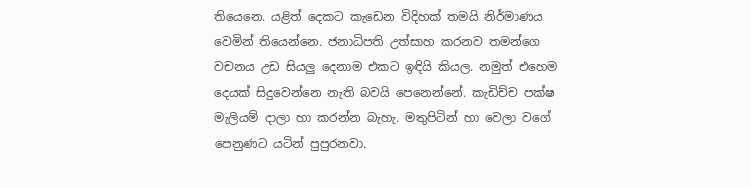තියෙනෙ. යළිත් දෙකට කැඩෙන විදිහක් තමයි නිර්මාණය වෙමින් තියෙන්නෙ. ජනාධිපති උත්සාහ කරනව තමන්ගෙ වචනය උඩ සියලු දෙනාම එකට ඉඳියි කියල. නමුත් එහෙම දෙයක් සිදුවෙන්නෙ නැති බවයි පෙනෙන්නේ. කැඩිච්ච පක්ෂ මැලියම් දාලා හා කරන්න බැහැ. මතුපිටින් හා වෙලා වගේ පෙනුණට යටින් පුපුරනවා.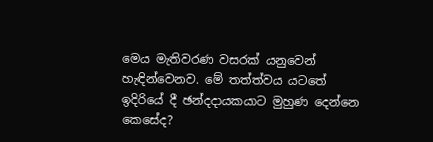මෙය මැතිවරණ වසරක් යනුවෙන් හැඳින්වෙනව. මේ තත්ත්වය යටතේ ඉදිරියේ දී ඡන්දදායකයාට මුහුණ දෙන්නෙ කෙසේද?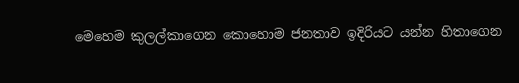මෙහෙම කුලල්කාගෙන කොහොම ජනතාව ඉදිරියට යන්න හිතාගෙන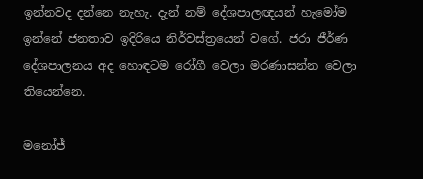ඉන්නවද දන්නෙ නැහැ. දැන් නම් දේශපාලඥයන් හැමෝම ඉන්නේ ජනතාව ඉදිරියෙ නිර්වස්ත්‍රයෙන් වගේ. ජරා ජීර්ණ දේශපාලනය අද හොඳටම රෝගී වෙලා මරණාසන්න වෙලා තියෙන්නෙ.

මනෝජ්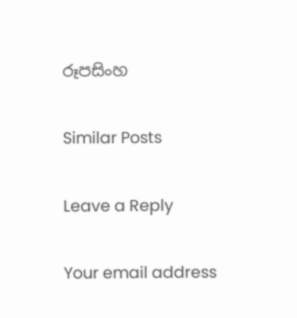රූපසිංහ

Similar Posts

Leave a Reply

Your email address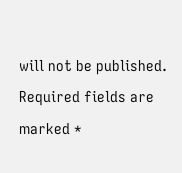will not be published. Required fields are marked *